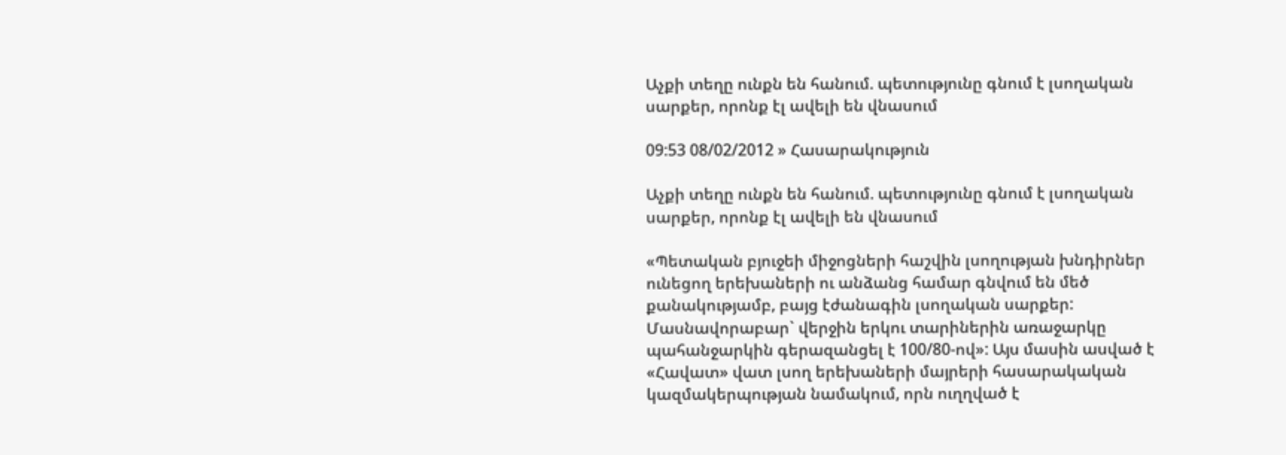Աչքի տեղը ունքն են հանում. պետությունը գնում է լսողական սարքեր, որոնք էլ ավելի են վնասում

09:53 08/02/2012 » Հասարակություն

Աչքի տեղը ունքն են հանում. պետությունը գնում է լսողական սարքեր, որոնք էլ ավելի են վնասում

«Պետական բյուջեի միջոցների հաշվին լսողության խնդիրներ ունեցող երեխաների ու անձանց համար գնվում են մեծ քանակությամբ, բայց էժանագին լսողական սարքեր: Մասնավորաբար` վերջին երկու տարիներին առաջարկը պահանջարկին գերազանցել է 100/80-ով»: Այս մասին ասված է «Հավատ» վատ լսող երեխաների մայրերի հասարակական կազմակերպության նամակում, որն ուղղված է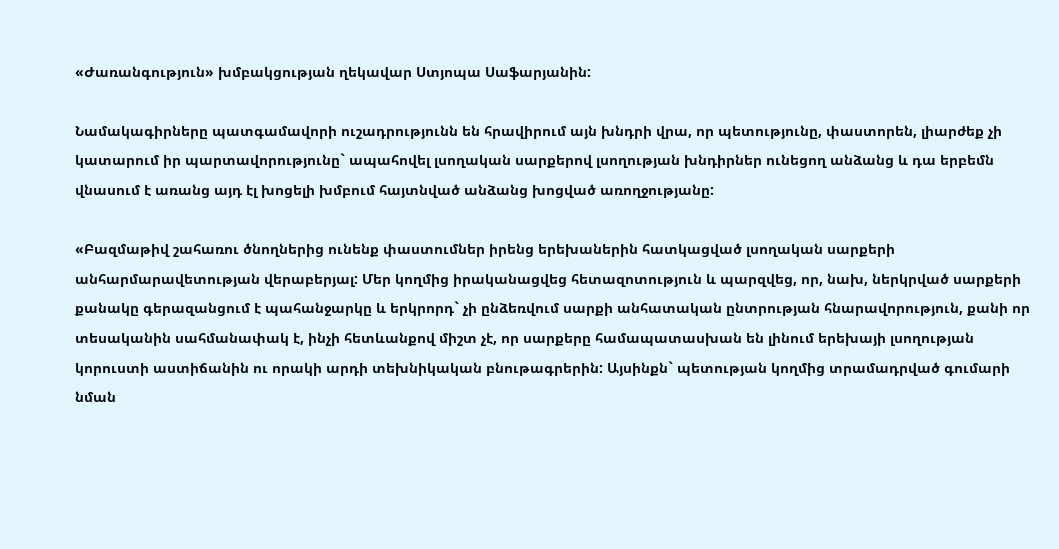«Ժառանգություն» խմբակցության ղեկավար Ստյոպա Սաֆարյանին:

Նամակագիրները պատգամավորի ուշադրությունն են հրավիրում այն խնդրի վրա, որ պետությունը, փաստորեն, լիարժեք չի կատարում իր պարտավորությունը` ապահովել լսողական սարքերով լսողության խնդիրներ ունեցող անձանց և դա երբեմն վնասում է առանց այդ էլ խոցելի խմբում հայտնված անձանց խոցված առողջությանը:

«Բազմաթիվ շահառու ծնողներից ունենք փաստումներ իրենց երեխաներին հատկացված լսողական սարքերի անհարմարավետության վերաբերյալ: Մեր կողմից իրականացվեց հետազոտություն և պարզվեց, որ, նախ, ներկրված սարքերի քանակը գերազանցում է պահանջարկը և երկրորդ` չի ընձեռվում սարքի անհատական ընտրության հնարավորություն, քանի որ տեսականին սահմանափակ է, ինչի հետևանքով միշտ չէ, որ սարքերը համապատասխան են լինում երեխայի լսողության կորուստի աստիճանին ու որակի արդի տեխնիկական բնութագրերին: Այսինքն` պետության կողմից տրամադրված գումարի նման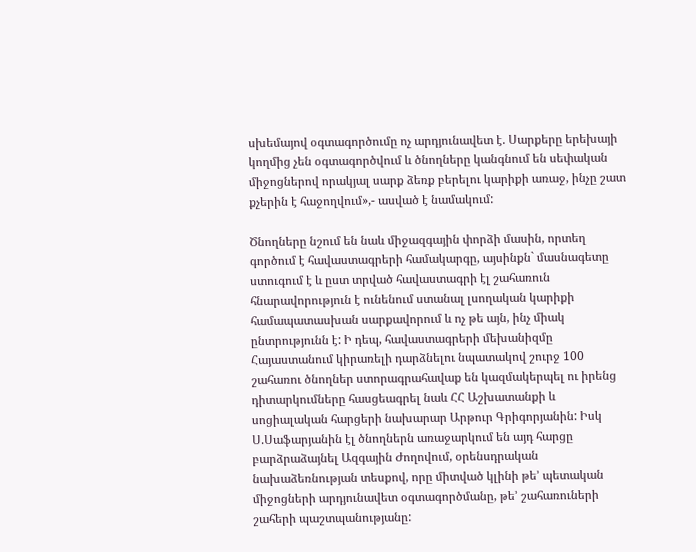սխեմայով օգտագործումը ոչ արդյունավետ է. Սարքերը երեխայի կողմից չեն օգտագործվում և ծնողները կանգնում են սեփական միջոցներով որակյալ սարք ձեռք բերելու կարիքի առաջ, ինչը շատ քչերին է հաջողվում»,- ասված է նամակում:

Ծնողները նշում են նաև միջազգային փորձի մասին, որտեղ գործում է հավաստագրերի համակարգը, այսինքն` մասնագետը ստուգում է և ըստ տրված հավաստագրի էլ շահառուն հնարավորություն է ունենում ստանալ լսողական կարիքի համապատասխան սարքավորում և ոչ թե այն, ինչ միակ ընտրությունն է: Ի դեպ, հավաստագրերի մեխանիզմը Հայաստանում կիրառելի դարձնելու նպատակով շուրջ 100 շահառու ծնողներ ստորագրահավաք են կազմակերպել ու իրենց դիտարկումները հասցեագրել նաև ՀՀ Աշխատանքի և սոցիալական հարցերի նախարար Արթուր Գրիգորյանին: Իսկ Ս.Սաֆարյանին էլ ծնողներն առաջարկում են այդ հարցը բարձրաձայնել Ազգային Ժողովում, օրենսդրական նախաձեռնության տեսքով, որը միտված կլինի թե’ պետական միջոցների արդյունավետ օգտագործմանը, թե’ շահառուների շահերի պաշտպանությանը: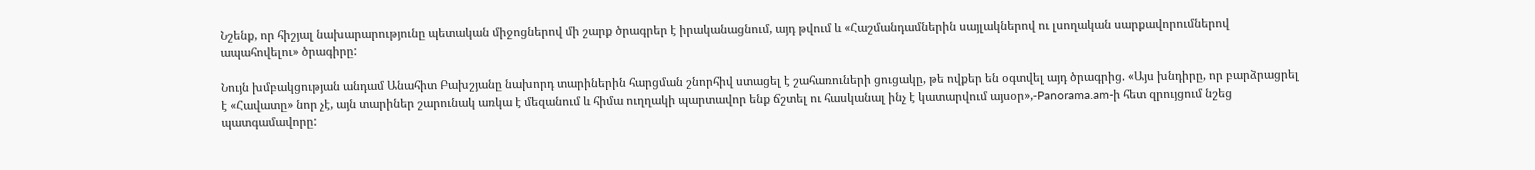Նշենք, որ հիշյալ նախարարությունը պետական միջոցներով մի շարք ծրագրեր է իրականացնում, այդ թվում և «Հաշմանդամներին սայլակներով ու լսողական սարքավորումներով ապահովելու» ծրագիրը:

Նույն խմբակցության անդամ Անահիտ Բախշյանը նախորդ տարիներին հարցման շնորհիվ ստացել է շահառուների ցուցակը, թե ովքեր են օգտվել այդ ծրագրից. «Այս խնդիրը, որ բարձրացրել է «Հավատը» նոր չէ, այն տարիներ շարունակ առկա է մեզանում և հիմա ուղղակի պարտավոր ենք ճշտել ու հասկանալ ինչ է կատարվում այսօր»,-Panorama.am-ի հետ զրույցում նշեց պատգամավորը: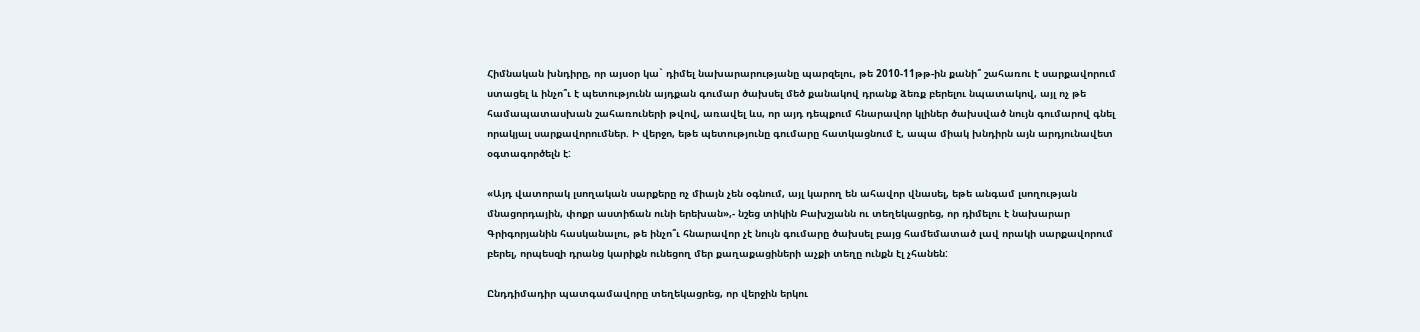Հիմնական խնդիրը, որ այսօր կա` դիմել նախարարությանը պարզելու, թե 2010-11թթ-ին քանի՞ շահառու է սարքավորում ստացել և ինչո՞ւ է պետությունն այդքան գումար ծախսել մեծ քանակով դրանք ձեռք բերելու նպատակով, այլ ոչ թե համապատասխան շահառուների թվով, առավել ևս, որ այդ դեպքում հնարավոր կլիներ ծախսված նույն գումարով գնել որակյալ սարքավորումներ. Ի վերջո, եթե պետությունը գումարը հատկացնում է, ապա միակ խնդիրն այն արդյունավետ օգտագործելն է:

«Այդ վատորակ լսողական սարքերը ոչ միայն չեն օգնում, այլ կարող են ահավոր վնասել, եթե անգամ լսողության մնացորդային, փոքր աստիճան ունի երեխան»,- նշեց տիկին Բախշյանն ու տեղեկացրեց, որ դիմելու է նախարար Գրիգորյանին հասկանալու, թե ինչո՞ւ հնարավոր չէ նույն գումարը ծախսել բայց համեմատած լավ որակի սարքավորում բերել, որպեսզի դրանց կարիքն ունեցող մեր քաղաքացիների աչքի տեղը ունքն էլ չհանեն:

Ընդդիմադիր պատգամավորը տեղեկացրեց, որ վերջին երկու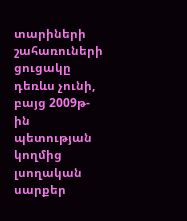տարիների շահառուների ցուցակը դեռևս չունի, բայց 2009թ-ին պետության կողմից լսողական սարքեր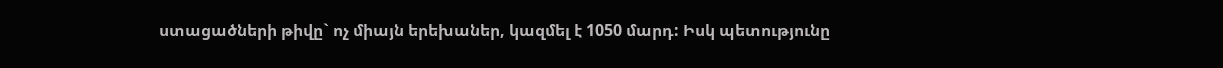ստացածների թիվը` ոչ միայն երեխաներ, կազմել է 1050 մարդ: Իսկ պետությունը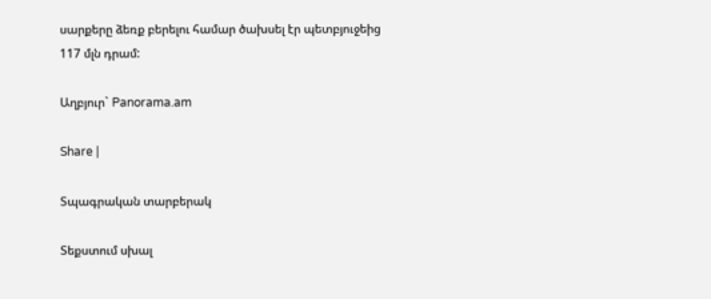սարքերը ձեռք բերելու համար ծախսել էր պետբյուջեից 117 մլն դրամ:

Աղբյուր` Panorama.am

Share |

Տպագրական տարբերակ

Տեքստում սխալ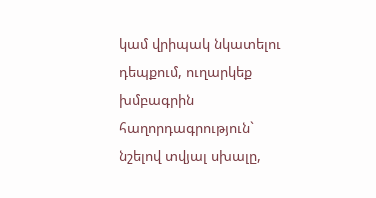կամ վրիպակ նկատելու դեպքում, ուղարկեք խմբագրին հաղորդագրություն` նշելով տվյալ սխալը,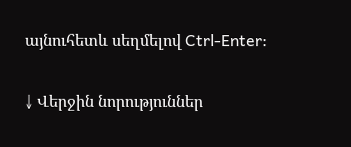այնուհետև սեղմելով Ctrl-Enter:

↓ Վերջին նորություններ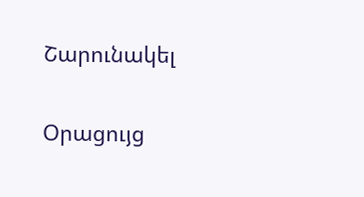Շարունակել

Օրացույց